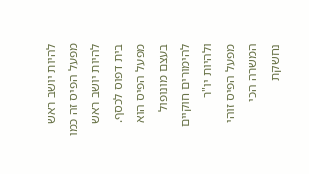להיות יושב ראש
מפעל הפיס זה כמו להיות יושב ראש בית דפוס לכסף.
מפעל הפיס הוא בעצם מונופול להימורים חוקיים ולהיות יו"ר
מפעל הפיס זוהי המשרה הכי נחשקת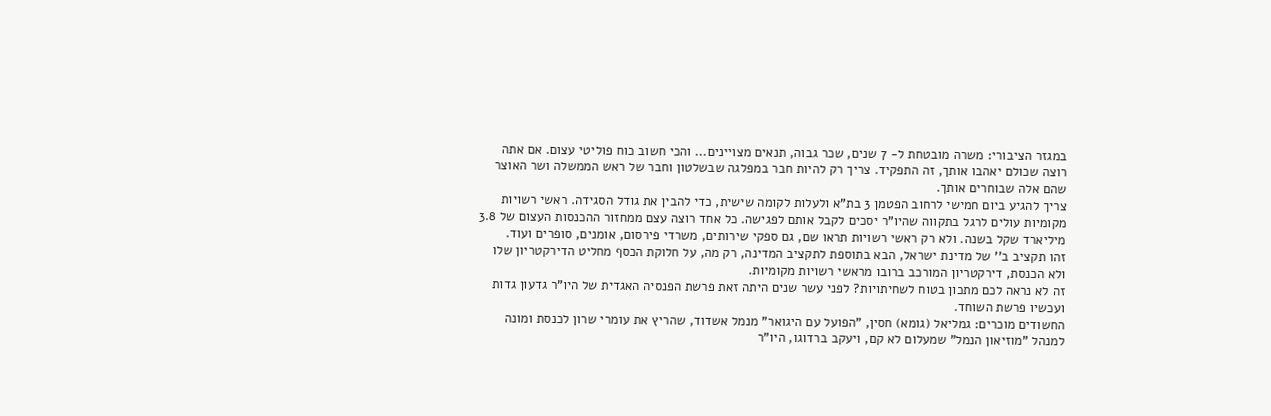במגזר הציבורי: משרה מובטחת ל- 7 שנים, שכר גבוה, תנאים מצויינים... והכי חשוב כוח פוליטי עצום. אם אתה רוצה שכולם יאהבו אותך, זה התפקיד. צריך רק להיות חבר במפלגה שבשלטון וחבר של ראש הממשלה ושר האוצר שהם אלה שבוחרים אותך.
צריך להגיע ביום חמישי לרחוב הפטמן 3 בת"א ולעלות לקומה שישית, כדי להבין את גודל הסגידה. ראשי רשויות
מקומיות עולים לרגל בתקווה שהיו"ר יסכים לקבל אותם לפגישה. כל אחד רוצה עצם ממחזור ההכנסות העצום של 3.8 מיליארד שקל בשנה. ולא רק ראשי רשויות תראו שם, גם ספקי שירותים, משרדי פירסום, אומנים, סופרים ועוד.
זהו תקציב ב'' של מדינת ישראל, הבא בתוספת לתקציב המדינה, רק מה, על חלוקת הכסף מחליט הדירקטריון שלו ולא הכנסת, דירקטריון המורכב ברובו מראשי רשויות מקומיות.
זה לא נראה לכם מתכון בטוח לשחיתויות? לפני עשר שנים היתה זאת פרשת הפנסיה האגדית של היו"ר גדעון גדות ועכשיו פרשת השוחד.
החשודים מוכרים: גמליאל (גומא) חסין, "הפועל עם היגואר" מנמל אשדוד, שהריץ את עומרי שרון לכנסת ומונה למנהל "מוזיאון הנמל" שמעלום לא קם, ויעקב ברדוגו, היו"ר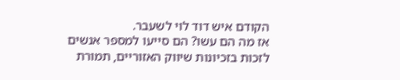הקודם איש דוד לוי לשעבר.
אז מה הם עשו? הם סייעו למספר אנשים לזכות בזכיונות שיווק האזוריים, תמורת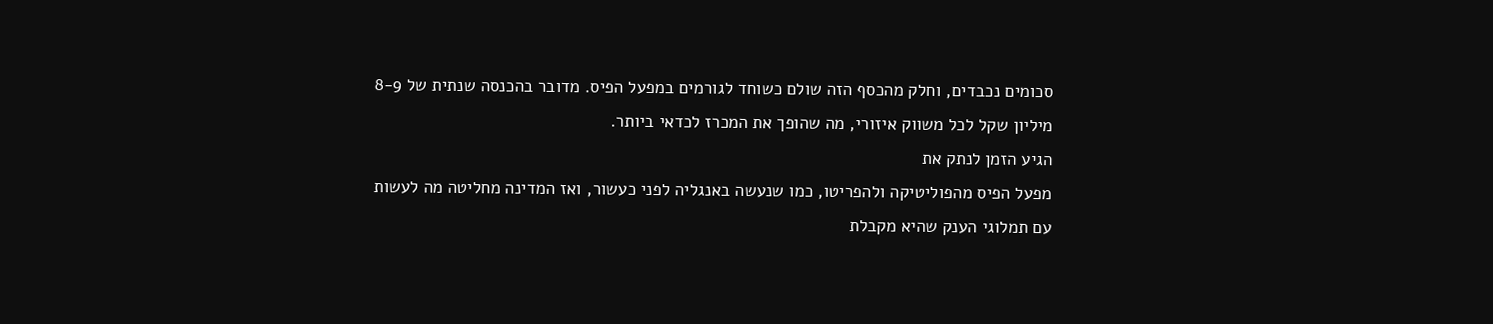סכומים נכבדים, וחלק מהכסף הזה שולם כשוחד לגורמים במפעל הפיס. מדובר בהכנסה שנתית של 8-9 מיליון שקל לכל משווק איזורי, מה שהופך את המכרז לכדאי ביותר.
הגיע הזמן לנתק את
מפעל הפיס מהפוליטיקה ולהפריטו, כמו שנעשה באנגליה לפני כעשור, ואז המדינה מחליטה מה לעשות עם תמלוגי הענק שהיא מקבלת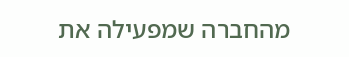מהחברה שמפעילה את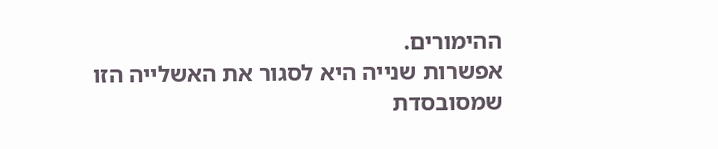ההימורים.
אפשרות שנייה היא לסגור את האשלייה הזו שמסובסדת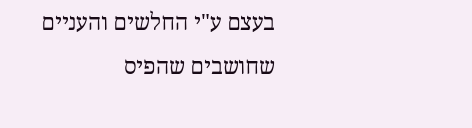בעצם ע"י החלשים והעניים שחושבים שהפיס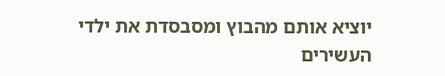יוציא אותם מהבוץ ומסבסדת את ילדי העשירים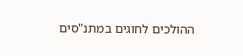ההולכים לחוגים במתנ"סים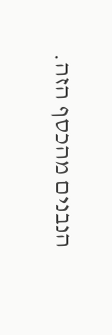הנבנים מהכסף הזה.